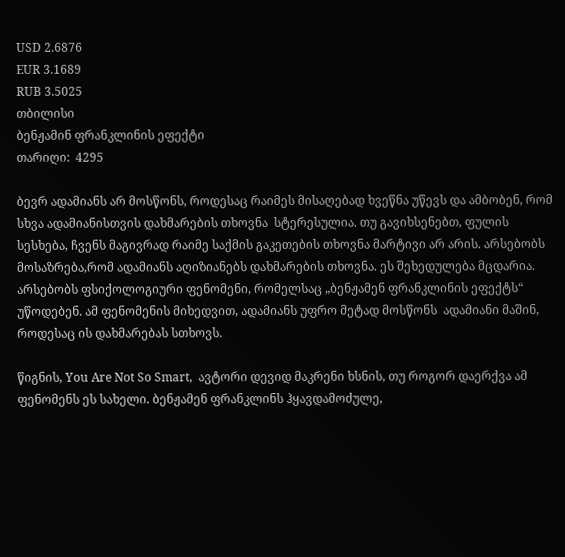USD 2.6876
EUR 3.1689
RUB 3.5025
თბილისი
ბენჟამინ ფრანკლინის ეფექტი
თარიღი:  4295

ბევრ ადამიანს არ მოსწონს, როდესაც რაიმეს მისაღებად ხვეწნა უწევს და ამბობენ, რომ სხვა ადამიანისთვის დახმარების თხოვნა  სტერესულია. თუ გავიხსენებთ, ფულის სესხება, ჩვენს მაგივრად რაიმე საქმის გაკეთების თხოვნა მარტივი არ არის. არსებობს მოსაზრება,რომ ადამიანს აღიზიანებს დახმარების თხოვნა. ეს შეხედულება მცდარია. არსებობს ფსიქოლოგიური ფენომენი, რომელსაც „ბენჟამენ ფრანკლინის ეფექტს“ უწოდებენ. ამ ფენომენის მიხედვით, ადამიანს უფრო მეტად მოსწონს  ადამიანი მაშინ, როდესაც ის დახმარებას სთხოვს.

წიგნის, You Are Not So Smart,  ავტორი დევიდ მაკრენი ხსნის, თუ როგორ დაერქვა ამ ფენომენს ეს სახელი. ბენჟამენ ფრანკლინს ჰყავდამოძულე,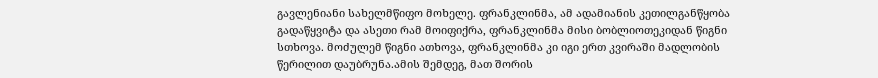გავლენიანი სახელმწიფო მოხელე. ფრანკლინმა, ამ ადამიანის კეთილგანწყობა  გადაწყვიტა და ასეთი რამ მოიფიქრა, ფრანკლინმა მისი ბობლიოთეკიდან წიგნი სთხოვა. მოძულემ წიგნი ათხოვა, ფრანკლინმა კი იგი ერთ კვირაში მადლობის წერილით დაუბრუნა.ამის შემდეგ, მათ შორის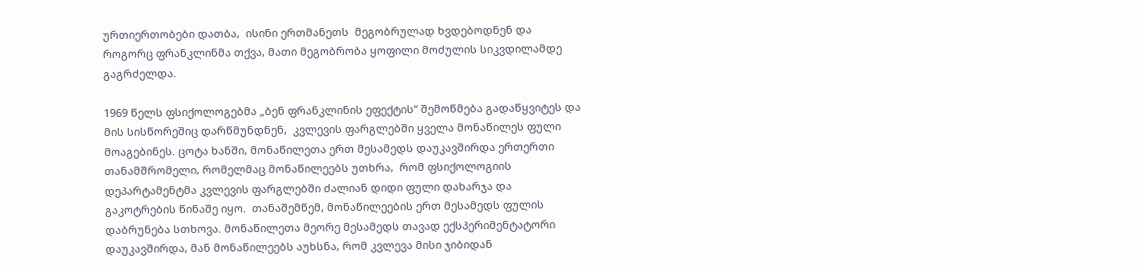ურთიერთობები დათბა,  ისინი ერთმანეთს  მეგობრულად ხვდებოდნენ და როგორც ფრანკლინმა თქვა, მათი მეგობრობა ყოფილი მოძულის სიკვდილამდე გაგრძელდა.

1969 წელს ფსიქოლოგებმა „ბენ ფრანკლინის ეფექტის“ შემოწმება გადაწყვიტეს და მის სისწორეშიც დარწმუნდნენ,  კვლევის ფარგლებში ყველა მონაწილეს ფული მოაგებინეს. ცოტა ხანში, მონაწილეთა ერთ მესამედს დაუკავშირდა ერთერთი თანამშრომელი, რომელმაც მონაწილეებს უთხრა,  რომ ფსიქოლოგიის დეპარტამენტმა კვლევის ფარგლებში ძალიან დიდი ფული დახარჯა და გაკოტრების წინაშე იყო.  თანაშემწემ, მონაწილეების ერთ მესამედს ფულის დაბრუნება სთხოვა. მონაწილეთა მეორე მესამედს თავად ექსპერიმენტატორი დაუკავშირდა, მან მონაწილეებს აუხსნა, რომ კვლევა მისი ჯიბიდან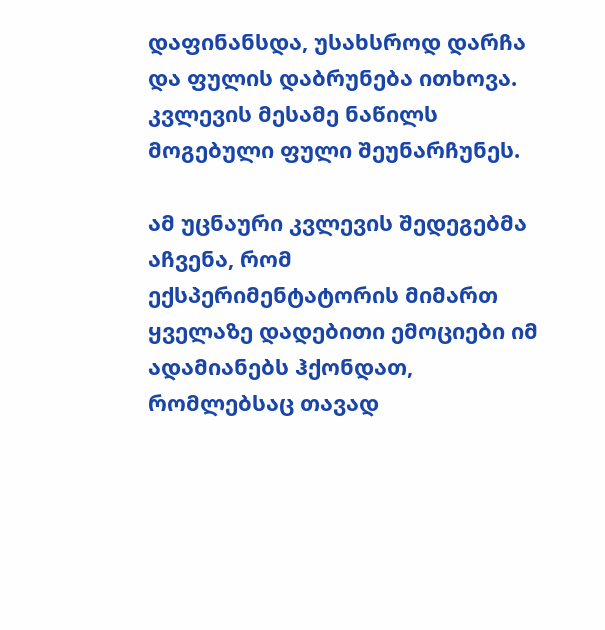დაფინანსდა, უსახსროდ დარჩა და ფულის დაბრუნება ითხოვა. კვლევის მესამე ნაწილს მოგებული ფული შეუნარჩუნეს.

ამ უცნაური კვლევის შედეგებმა აჩვენა, რომ ექსპერიმენტატორის მიმართ ყველაზე დადებითი ემოციები იმ ადამიანებს ჰქონდათ, რომლებსაც თავად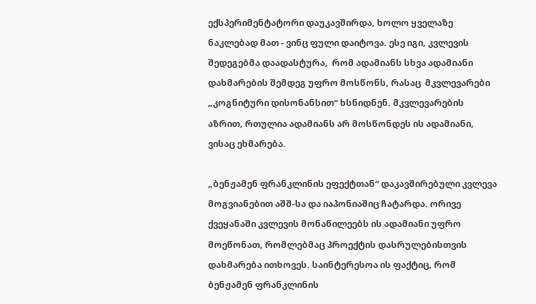ექსპერიმენტატორი დაუკავშირდა, ხოლო ყველაზე ნაკლებად მათ - ვინც ფული დაიტოვა. ესე იგი, კვლევის შედეგებმა დაადასტურა,  რომ ადამიანს სხვა ადამიანი  დახმარების შემდეგ უფრო მოსწონს, რასაც  მკვლევარები „კოგნიტური დისონანსით“ ხსნიდნენ. მკვლევარების აზრით, რთულია ადამიანს არ მოსწონდეს ის ადამიანი, ვისაც ეხმარება.

„ბენჟამენ ფრანკლინის ეფექტთან“ დაკავშირებული კვლევა მოგვიანებით აშშ-სა და იაპონიაშიც ჩატარდა. ორივე ქვეყანაში კვლევის მონაწილეებს ის ადამიანი უფრო მოეწონათ, რომლებმაც პროექტის დასრულებისთვის დახმარება ითხოვეს. საინტერესოა ის ფაქტიც, რომ ბენჟამენ ფრანკლინის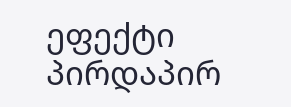ეფექტი პირდაპირ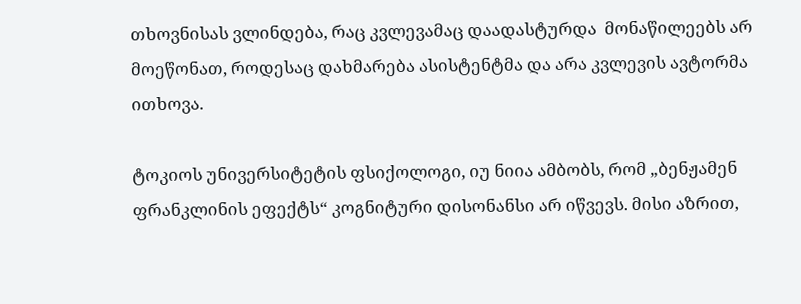თხოვნისას ვლინდება, რაც კვლევამაც დაადასტურდა  მონაწილეებს არ მოეწონათ, როდესაც დახმარება ასისტენტმა და არა კვლევის ავტორმა ითხოვა.

ტოკიოს უნივერსიტეტის ფსიქოლოგი, იუ ნიია ამბობს, რომ „ბენჟამენ ფრანკლინის ეფექტს“ კოგნიტური დისონანსი არ იწვევს. მისი აზრით,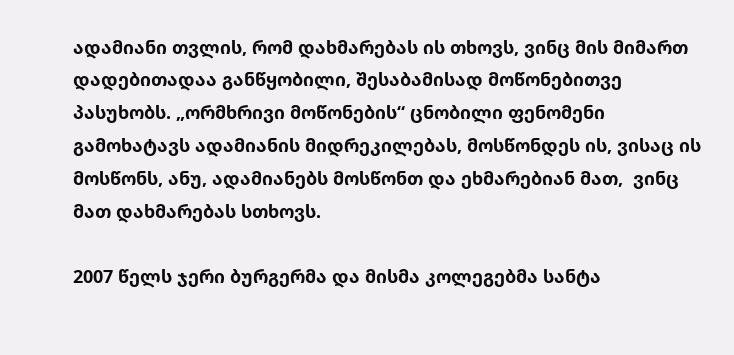ადამიანი თვლის, რომ დახმარებას ის თხოვს, ვინც მის მიმართ დადებითადაა განწყობილი, შესაბამისად მოწონებითვე პასუხობს. „ორმხრივი მოწონების“ ცნობილი ფენომენი გამოხატავს ადამიანის მიდრეკილებას, მოსწონდეს ის, ვისაც ის მოსწონს, ანუ, ადამიანებს მოსწონთ და ეხმარებიან მათ,  ვინც მათ დახმარებას სთხოვს.

2007 წელს ჯერი ბურგერმა და მისმა კოლეგებმა სანტა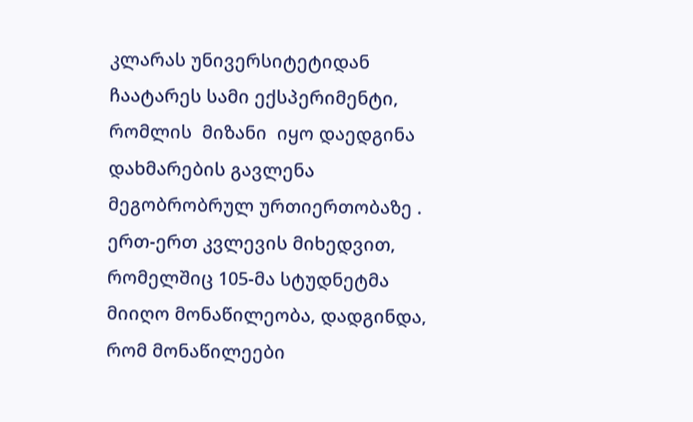კლარას უნივერსიტეტიდან ჩაატარეს სამი ექსპერიმენტი, რომლის  მიზანი  იყო დაედგინა დახმარების გავლენა  მეგობრობრულ ურთიერთობაზე . ერთ-ერთ კვლევის მიხედვით, რომელშიც 105-მა სტუდნეტმა მიიღო მონაწილეობა, დადგინდა, რომ მონაწილეები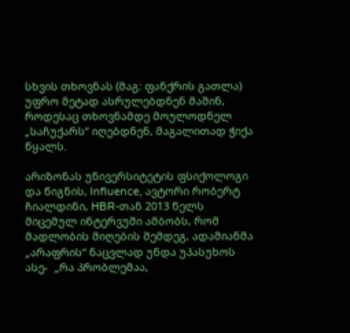სხვის თხოვნას (მაგ: ფანქრის გათლა) უფრო მეტად ასრულებდნენ მაშინ, როდესაც თხოვნამდე მოულოდნელ „საჩუქარს“ იღებდნენ, მაგალითად ჭიქა წყალს.

არიზონას უნივერსიტეტის ფსიქოლოგი და წიგნის, Influence, ავტორი რობერტ ჩიალდინი, HBR-თან 2013 წელს მიცემულ ინტერვუში ამბობს, რომ მადლობის მიღების შემდეგ, ადამიანმა „არაფრის“ ნაცვლად უნდა უპასუხოს ასე-  „რა პრობლემაა,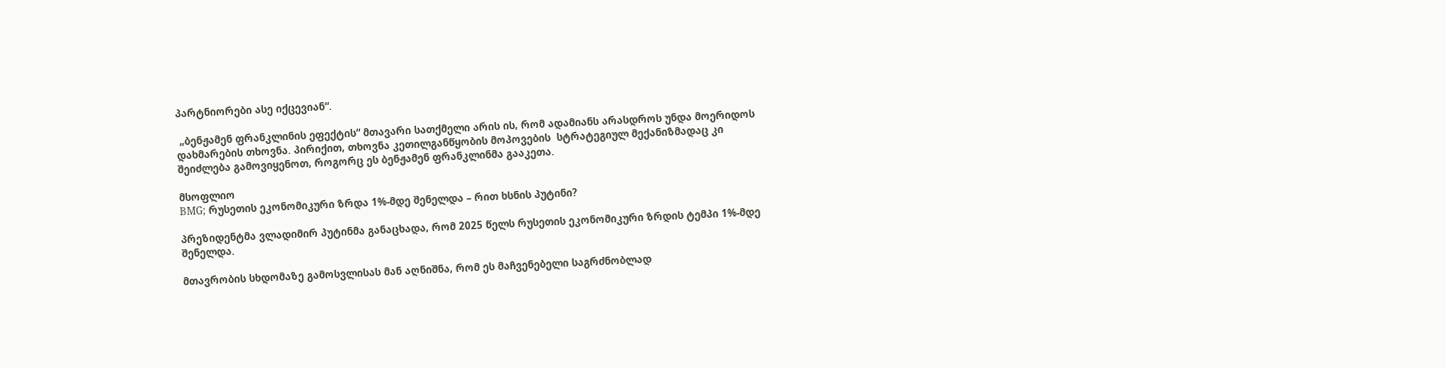პარტნიორები ასე იქცევიან“.

 „ბენჟამენ ფრანკლინის ეფექტის“ მთავარი სათქმელი არის ის, რომ ადამიანს არასდროს უნდა მოერიდოს დახმარების თხოვნა. პირიქით, თხოვნა კეთილგანწყობის მოპოვების  სტრატეგიულ მექანიზმადაც კი შეიძლება გამოვიყენოთ, როგორც ეს ბენჟამენ ფრანკლინმა გააკეთა.

მსოფლიო
BMG; რუსეთის ეკონომიკური ზრდა 1%-მდე შენელდა – რით ხსნის პუტინი?

პრეზიდენტმა ვლადიმირ პუტინმა განაცხადა, რომ 2025 წელს რუსეთის ეკონომიკური ზრდის ტემპი 1%-მდე შენელდა.

მთავრობის სხდომაზე გამოსვლისას მან აღნიშნა, რომ ეს მაჩვენებელი საგრძნობლად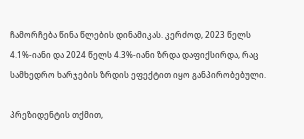ჩამორჩება წინა წლების დინამიკას. კერძოდ, 2023 წელს 4.1%-იანი და 2024 წელს 4.3%-იანი ზრდა დაფიქსირდა, რაც სამხედრო ხარჯების ზრდის ეფექტით იყო განპირობებული.

პრეზიდენტის თქმით,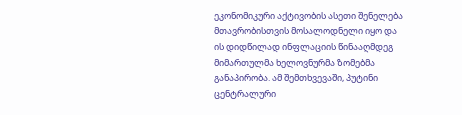ეკონომიკური აქტივობის ასეთი შენელება მთავრობისთვის მოსალოდნელი იყო და ის დიდწილად ინფლაციის წინააღმდეგ მიმართულმა ხელოვნურმა ზომებმა განაპირობა. ამ შემთხვევაში, პუტინი ცენტრალური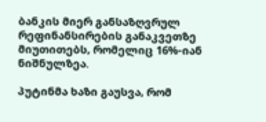ბანკის მიერ განსაზღვრულ რეფინანსირების განაკვეთზე მიუთითებს, რომელიც 16%-იან ნიშნულზეა.

პუტინმა ხაზი გაუსვა, რომ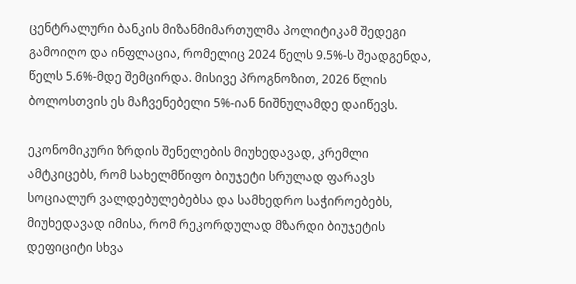ცენტრალური ბანკის მიზანმიმართულმა პოლიტიკამ შედეგი გამოიღო და ინფლაცია, რომელიც 2024 წელს 9.5%-ს შეადგენდა, წელს 5.6%-მდე შემცირდა. მისივე პროგნოზით, 2026 წლის ბოლოსთვის ეს მაჩვენებელი 5%-იან ნიშნულამდე დაიწევს.

ეკონომიკური ზრდის შენელების მიუხედავად, კრემლი ამტკიცებს, რომ სახელმწიფო ბიუჯეტი სრულად ფარავს სოციალურ ვალდებულებებსა და სამხედრო საჭიროებებს, მიუხედავად იმისა, რომ რეკორდულად მზარდი ბიუჯეტის დეფიციტი სხვა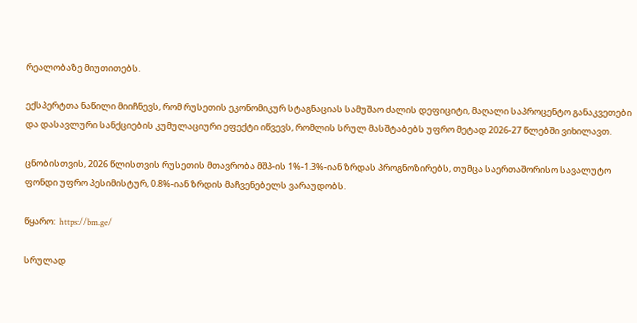რეალობაზე მიუთითებს.

ექსპერტთა ნაწილი მიიჩნევს, რომ რუსეთის ეკონომიკურ სტაგნაციას სამუშაო ძალის დეფიციტი, მაღალი საპროცენტო განაკვეთები და დასავლური სანქციების კუმულაციური ეფექტი იწვევს, რომლის სრულ მასშტაბებს უფრო მეტად 2026-27 წლებში ვიხილავთ.

ცნობისთვის, 2026 წლისთვის რუსეთის მთავრობა მშპ-ის 1%-1.3%-იან ზრდას პროგნოზირებს, თუმცა საერთაშორისო სავალუტო ფონდი უფრო პესიმისტურ, 0.8%-იან ზრდის მაჩვენებელს ვარაუდობს.

წყარო:  https://bm.ge/

სრულად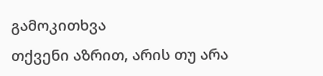გამოკითხვა
თქვენი აზრით, არის თუ არა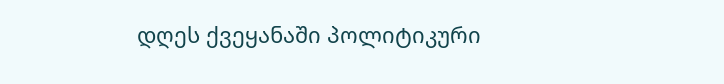დღეს ქვეყანაში პოლიტიკური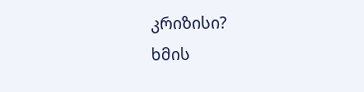კრიზისი?
ხმის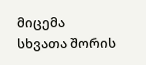მიცემა
სხვათა შორის